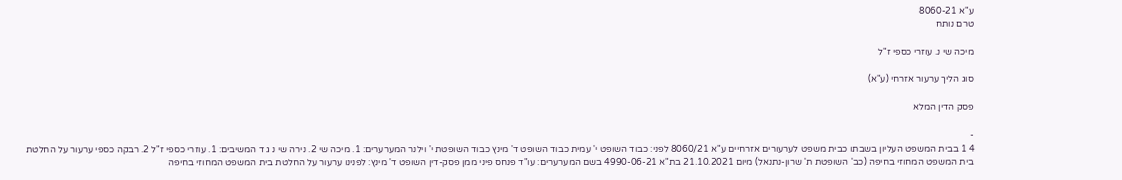ע"א 8060-21
טרם נותח

מיכה שי נ. עוזרי כספי ז"ל

סוג הליך ערעור אזרחי (ע"א)

פסק הדין המלא

-
4 1 בבית המשפט העליון בשבתו כבית משפט לערעורים אזרחיים ע"א 8060/21 לפני: כבוד השופט י' עמית כבוד השופט ד' מינץ כבוד השופטת י' וילנר המערערים: 1. מיכה שי 2. נירה שי נ ג ד המשיבים: 1. עוזרי כספי ז"ל 2. רבקה כספי ערעור על החלטת בית המשפט המחוזי בחיפה (כב' השופטת ת' שרון-נתנאל) מיום 21.10.2021 בת"א 4990-06-21 בשם המערערים: עו"ד פנחס פיני ממן פסק-דין השופט ד' מינץ: לפנינו ערעור על החלטת בית המשפט המחוזי בחיפה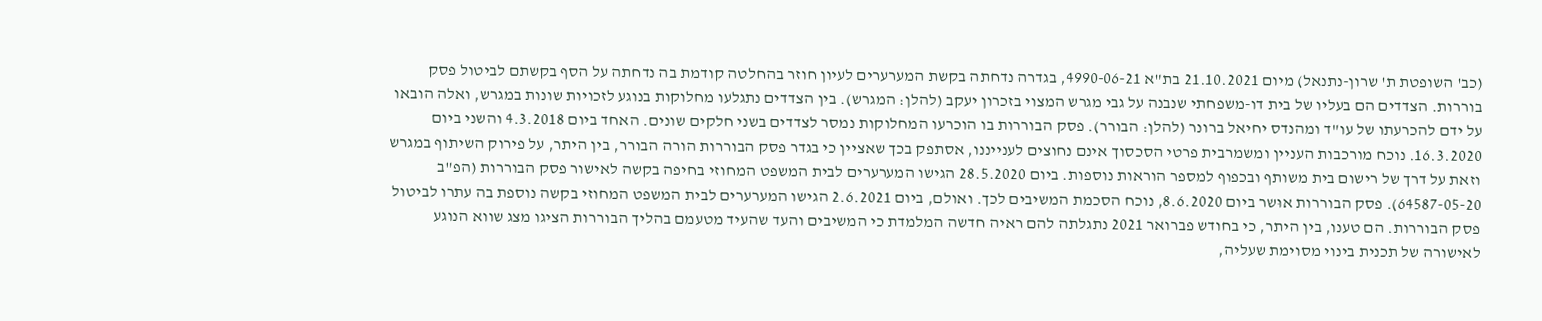(כב' השופטת ת' שרון-נתנאל) מיום 21.10.2021 בת"א 4990-06-21, בגדרה נדחתה בקשת המערערים לעיון חוזר בהחלטה קודמת בה נדחתה על הסף בקשתם לביטול פסק בוררות. הצדדים הם בעליו של בית דו-משפחתי שנבנה על גבי מגרש המצוי בזכרון יעקב (להלן: המגרש). בין הצדדים נתגלעו מחלוקות בנוגע לזכויות שונות במגרש, ואלה הובאו על ידם להכרעתו של עו"ד ומהנדס יחיאל ברונר (להלן: הבורר). פסק הבוררות בו הוכרעו המחלוקות נמסר לצדדים בשני חלקים שונים. האחד ביום 4.3.2018 והשני ביום 16.3.2020. נוכח מורכבות העניין ומשמרבית פרטי הסכסוך אינם נחוצים לענייננו, אסתפק בכך שאציין כי בגדר פסק הבוררות הורה הבורר, בין היתר, על פירוק השיתוף במגרש וזאת על דרך של רישום בית משותף ובכפוף למספר הוראות נוספות. ביום 28.5.2020 הגישו המערערים לבית המשפט המחוזי בחיפה בקשה לאישור פסק הבוררות (הפ"ב 64587-05-20). פסק הבוררות אוּשר ביום 8.6.2020, נוכח הסכמת המשיבים לכך. ואולם, ביום 2.6.2021 הגישו המערערים לבית המשפט המחוזי בקשה נוספת בה עתרו לביטול פסק הבוררות. הם טענו, בין היתר, כי בחודש פברואר 2021 נתגלתה להם ראיה חדשה המלמדת כי המשיבים והעד שהעיד מטעמם בהליך הבוררות הציגו מצג שווא הנוגע לאישורה של תכנית בינוי מסוימת שעליה,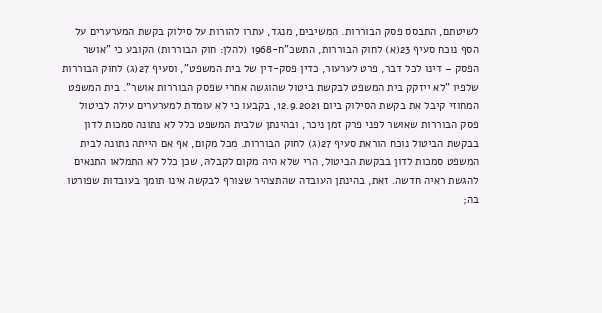לשיטתם, התבסס פסק הבוררות. המשיבים, מנגד, עתרו להורות על סילוק בקשת המערערים על הסף נוכח סעיף 23(א) לחוק הבוררות, התשכ"ח-1968 (להלן: חוק הבוררות) הקובע כי "אושר הפסק – דינו לכל דבר, פרט לערעור, כדין פסק-דין של בית המשפט", וסעיף 27(ג) לחוק הבוררות שלפיו "לא ייזקק בית המשפט לבקשת ביטול שהוגשה אחרי שפסק הבוררות אושר". בית המשפט המחוזי קיבל את בקשת הסילוק ביום 12.9.2021, בקבעו כי לא עומדת למערערים עילה לביטול פסק הבוררות שאוּשר לפני פרק זמן ניכר, ובהינתן שלבית המשפט כלל לא נתונה סמכות לדון בבקשת הביטול נוכח הוראת סעיף 27(ג) לחוק הבוררות. מכל מקום, אף אם הייתה נתונה לבית המשפט סמכות לדון בבקשת הביטול, הרי שלא היה מקום לקבלהּ, שכן כלל לא התמלאו התנאים להגשת ראיה חדשה. זאת, בהינתן העובדה שהתצהיר שצורף לבקשה אינו תומך בעובדות שפורטו בה;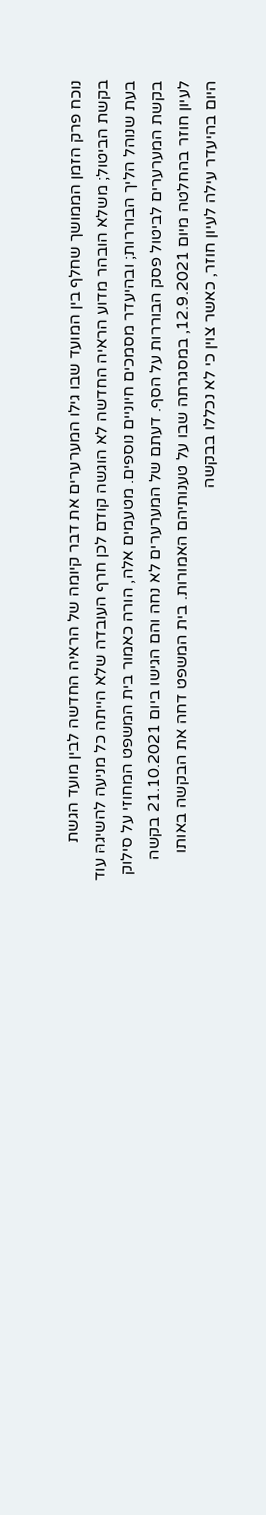נוכח פרק הזמן הממושך שחלף בין המועד שבו גילו המערערים את דבר קיומה של הראיה החדשה לבין מועד הגשת בקשת הביטול; משלא הובהר מדוע הראיה החדשה לא הוגשה קודם לכן חרף העובדה שלא הייתה כל מניעה להשיגהּ עוד בעת שנוהל הליך הבוררות; ובהיעדר מסמכים חיוניים נוספים. מטעמים אלה, הורה כאמור בית המשפט המחוזי על סילוק בקשת המערערים לביטול פסק הבוררות על הסף. דעתם של המערערים לא נחה והם הגישו ביום 21.10.2021 בקשה לעיון חוזר בהחלטה מיום 12.9.2021, במסגרתה שבו על טענותיהם האמורות. בית המשפט דחה את הבקשה באותו היום בהיעדר עילה לעיון חוזר, כאשר צוין כי לא נכללו בבקשה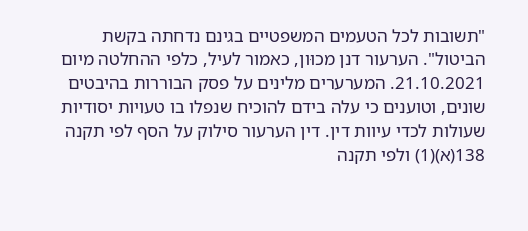"תשובות לכל הטעמים המשפטיים בגינם נדחתה בקשת הביטול". הערעור דנן מכוּון, כאמור לעיל, כלפי ההחלטה מיום 21.10.2021. המערערים מלינים על פסק הבוררות בהיבטים שונים, וטוענים כי עלה בידם להוכיח שנפלו בו טעויות יסודיות שעולות לכדי עיוות דין. דין הערעור סילוק על הסף לפי תקנה 138(א)(1) ולפי תקנה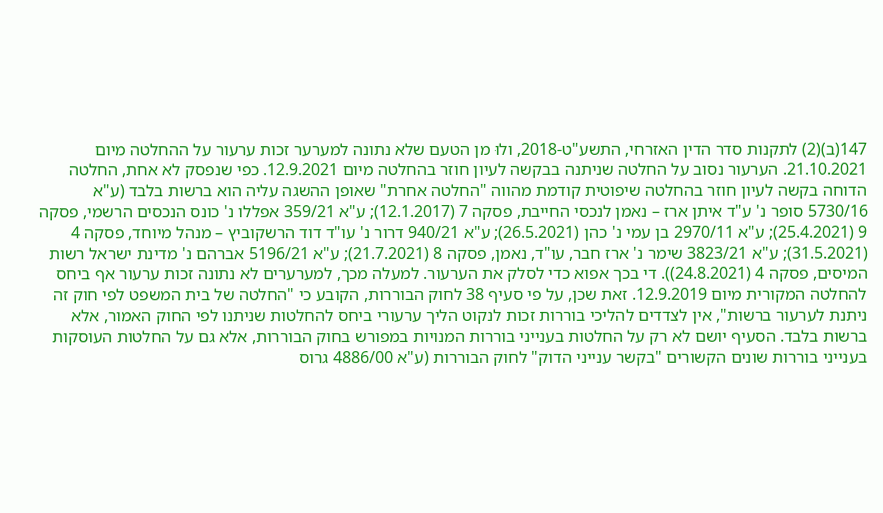147(ב)(2) לתקנות סדר הדין האזרחי, התשע"ט-2018, ולוּ מן הטעם שלא נתונה למערער זכות ערעור על ההחלטה מיום 21.10.2021. הערעור נסוב על החלטה שניתנה בבקשה לעיון חוזר בהחלטה מיום 12.9.2021. כפי שנפסק לא אחת, החלטה הדוחה בקשה לעיון חוזר בהחלטה שיפוטית קודמת מהווה "החלטה אחרת" שאופן ההשגה עליה הוא ברשות בלבד (ע"א 5730/16 סופר נ' ע"ד איתן ארז – נאמן לנכסי החייבת, פסקה 7 (12.1.2017); ע"א 359/21 אפללו נ' כונס הנכסים הרשמי, פסקה 9 (25.4.2021); ע"א 2970/11 בן עמי נ' כהן (26.5.2021); ע"א 940/21 דרור נ' עו"ד דוד הרשקוביץ – מנהל מיוחד, פסקה 4 (31.5.2021); ע"א 3823/21 שימר נ' ארז חבר, עו"ד, נאמן, פסקה 8 (21.7.2021); ע"א 5196/21 אברהם נ' מדינת ישראל רשות המיסים, פסקה 4 (24.8.2021)). די בכך אפוא כדי לסלק את הערעור. למעלה מכך, למערערים לא נתונה זכות ערעור אף ביחס להחלטה המקורית מיום 12.9.2019. זאת שכן, על פי סעיף 38 לחוק הבוררות, הקובע כי "החלטה של בית המשפט לפי חוק זה ניתנת לערעור ברשות", אין לצדדים להליכי בוררות זכות לנקוט הליך ערעורי ביחס להחלטות שניתנו לפי החוק האמור, אלא ברשות בלבד. הסעיף יושם לא רק על החלטות בענייני בוררות המנויות במפורש בחוק הבוררות, אלא גם על החלטות העוסקות בענייני בוררות שונים הקשורים "בקשר ענייני הדוק" לחוק הבוררות (ע"א 4886/00 גרוס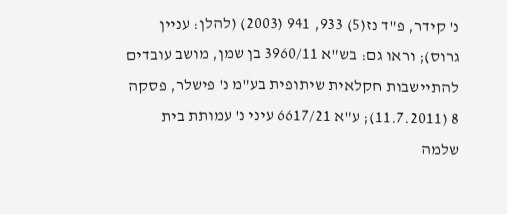נ' קידר, פ"ד נז(5) 933, 941 (2003) (להלן: עניין גרוס); וראו גם: בש"א 3960/11 בן שמן, מושב עובדים להתיישבות חקלאית שיתופית בע"מ נ' פישלר, פסקה 8 (11.7.2011); ע"א 6617/21 עיני נ' עמותת בית שלמה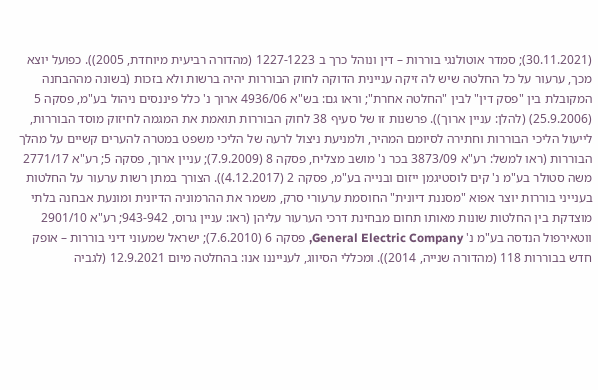(30.11.2021); סמדר אוטולנגי בוררות – דין ונוהל כרך ב 1227-1223 (מהדורה רביעית מיוחדת, 2005)). כפועל יוצא מכך, ערעור על כל החלטה שיש לה זיקה עניינית הדוקה לחוק הבוררות יהיה ברשות ולא בזכות (בשונה מההבחנה המקובלת בין "פסק דין" לבין "החלטה אחרת"; וראו גם: בש"א 4936/06 ארוך נ' כלל פיננסים ניהול בע"מ, פסקה 5 (25.9.2006) (להלן: עניין ארוך)). פרשנות זו של סעיף 38 לחוק הבוררות תואמת את המגמה לחיזוק מוסד הבוררות, לייעול הליכי הבוררות וחתירה לסיומם המהיר, ולמניעת ניצול לרעה של הליכי משפט במטרה להערים קשיים על מהלך הבוררות (ראו למשל: רע"א 3873/09 בכר נ' מושב מצליח, פסקה 8 (7.9.2009); עניין ארוך, פסקה 5; רע"א 2771/17 משה סטולר בע"מ נ' קים לוסטיגמן ייזום ובנייה בע"מ, פסקה 2 (4.12.2017)). הצורך במתן רשות ערעור על החלטות בענייני בוררות יוצר אפוא "מסננת דיונית" החוסמת ערעורי סרק, משמר את ההרמוניה הדיונית ומונעת אבחנה בלתי מוצדקת בין החלטות שונות מאותו תחום מבחינת דרכי הערעור עליהן (ראו: עניין גרוס, 943-942; רע"א 2901/10 ווטאירפול הנדסה בע"מ נ' General Electric Company, פסקה 6 (7.6.2010); ישראל שמעוני דיני בוררות – אופק חדש בבוררות 118 (מהדורה שנייה, 2014)). ומכללי הסיווג, לענייננו אנו: בהחלטה מיום 12.9.2021 (לגביה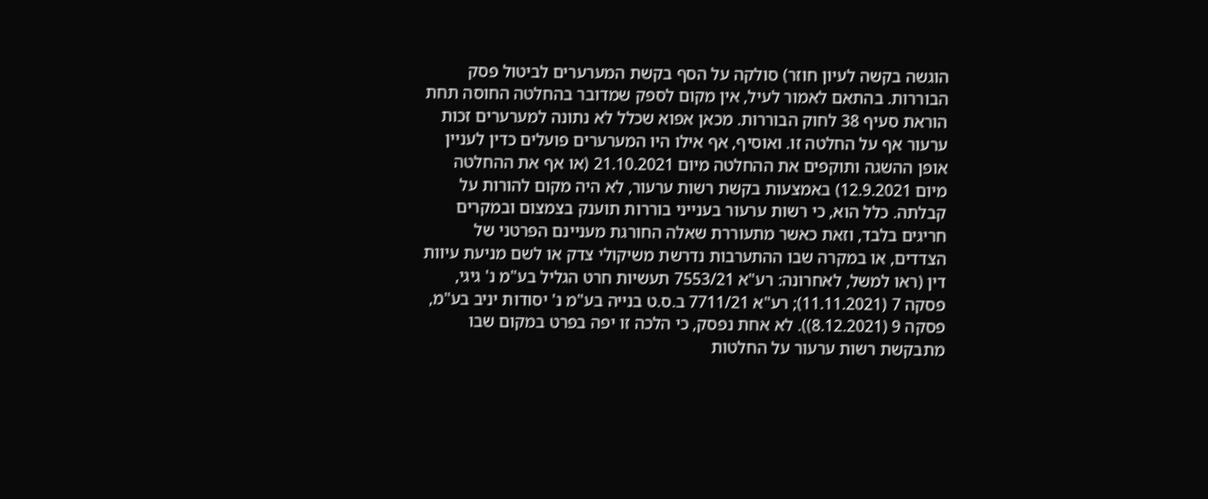הוגשה בקשה לעיון חוזר) סולקה על הסף בקשת המערערים לביטול פסק הבוררות. בהתאם לאמור לעיל, אין מקום לספק שמדובר בהחלטה החוסה תחת הוראת סעיף 38 לחוק הבוררות. מכאן אפוא שכלל לא נתונה למערערים זכות ערעור אף על החלטה זו. ואוסיף, אף אילו היו המערערים פועלים כדין לעניין אופן ההשגה ותוקפים את ההחלטה מיום 21.10.2021 (או אף את ההחלטה מיום 12.9.2021) באמצעות בקשת רשות ערעור, לא היה מקום להורות על קבלתה. כלל הוא, כי רשות ערעור בענייני בוררות תוענק בצמצום ובמקרים חריגים בלבד, וזאת כאשר מתעוררת שאלה החורגת מעניינם הפרטני של הצדדים, או במקרה שבו ההתערבות נדרשת משיקולי צדק או לשם מניעת עיוות דין (ראו למשל, לאחרונה: רע"א 7553/21 תעשיות חרט הגליל בע"מ נ' גיגי, פסקה 7 (11.11.2021); רע"א 7711/21 ב.ס.ט בנייה בע"מ נ' יסודות יניב בע"מ, פסקה 9 (8.12.2021)). לא אחת נפסק, כי הלכה זו יפה בפרט במקום שבו מתבקשת רשות ערעור על החלטות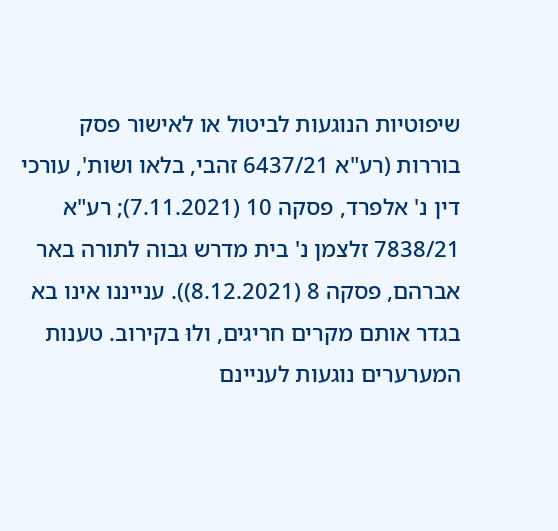שיפוטיות הנוגעות לביטול או לאישור פסק בוררות (רע"א 6437/21 זהבי, בלאו ושות', עורכי דין נ' אלפרד, פסקה 10 (7.11.2021); רע"א 7838/21 זלצמן נ' בית מדרש גבוה לתורה באר אברהם, פסקה 8 (8.12.2021)). ענייננו אינו בא בגדר אותם מקרים חריגים, ולוּ בקירוב. טענות המערערים נוגעות לעניינם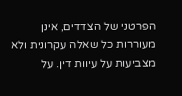הפרטני של הצדדים, אינן מעוררות כל שאלה עקרונית ולא מצביעות על עיוות דין. על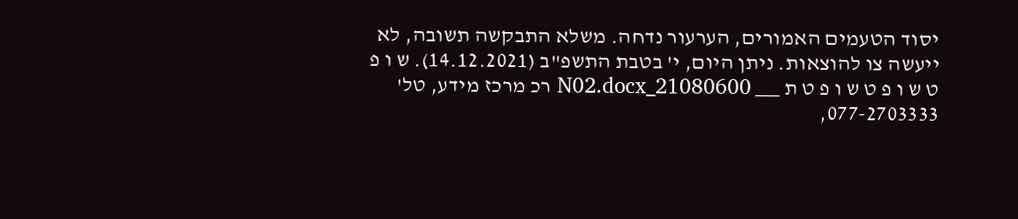יסוד הטעמים האמורים, הערעור נדחה. משלא התבקשה תשובה, לא ייעשה צו להוצאות. ניתן היום, י' בטבת התשפ"ב (14.12.2021). ש ו פ ט ש ו פ ט ש ו פ ט ת ___ 21080600_N02.docx רכ מרכז מידע, טל' 077-2703333,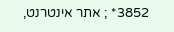3852* ; אתר אינטרנט,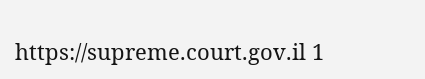https://supreme.court.gov.il 1